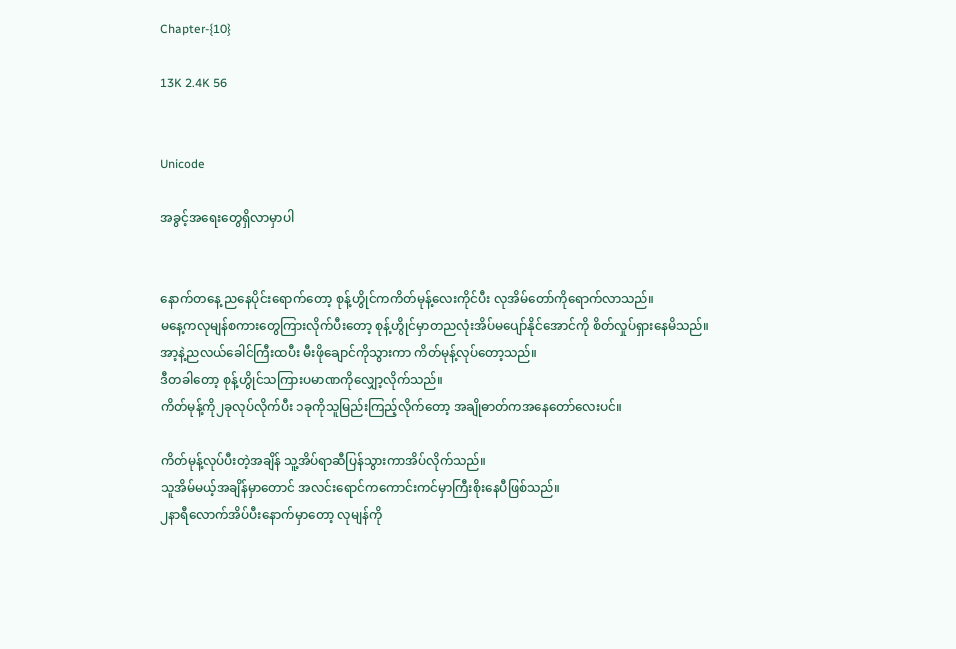Chapter-{10}

13K 2.4K 56


Unicode

အခွင့်အရေးတွေရှိလာမှာပါ


နောက်တနေ့ ညနေပိုင်းရောက်တော့ စုန့်ဟွိုင်ကကိတ်မုန့်လေးကိုင်ပီး လုအိမ်တော်ကိုရောက်လာသည်။
မနေ့ကလုမျန်စကားတွေကြားလိုက်ပီးတော့ စုန့်ဟွိုင်မှာတညလုံးအိပ်မပျော်နိုင်အောင်ကို စိတ်လှုပ်ရှားနေမိသည်။
အာ့နဲ့ညလယ်ခေါင်ကြီးထပီး မီးဖိုချောင်ကိုသွားကာ ကိတ်မုန့်လုပ်တော့သည်။
ဒီတခါတော့ စုန့်ဟွိုင်သကြားပမာဏကိုလျှော့လိုက်သည်။
ကိတ်မုန့်ကို၂ခုလုပ်လိုက်ပီး ၁ခုကိုသူမြည်းကြည့်လိုက်တော့ အချိုဓာတ်ကအနေတော်လေးပင်။

ကိတ်မုန့်လုပ်ပီးတဲ့အချိန် သူ့အိပ်ရာဆီပြန်သွားကာအိပ်လိုက်သည်။
သူအိမ်မယ့်အချိန်မှာတောင် အလင်းရောင်ကကောင်းကင်မှာကြီးစိုးနေပီဖြစ်သည်။
၂နာရီလောက်အိပ်ပီးနောက်မှာတော့ လုမျန်ကို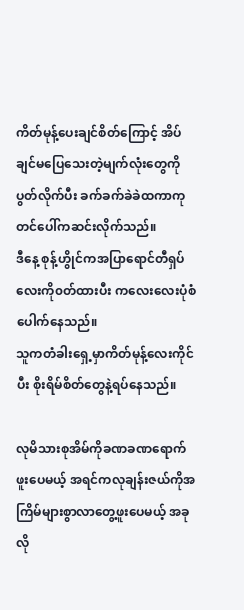ကိတ်မုန့်ပေးချင်စိတ်ကြောင့် အိပ်ချင်မပြေသေးတဲ့မျက်လုံးတွေကိုပွတ်လိုက်ပီး ခက်ခက်ခဲခဲထကာကုတင်ပေါ်ကဆင်းလိုက်သည်။
ဒီနေ့ စုန့်ဟွိုင်ကအပြာရောင်တီရှပ်လေးကို၀တ်ထားပီး ကလေးလေးပုံစံပေါက်နေသည်။
သူကတံခါးရှေ့မှာကိတ်မုန့်လေးကိုင်ပီး စိုးရိမ်စိတ်တွေနဲ့ရပ်နေသည်။

လုမိသားစုအိမ်ကိုခဏခဏရောက်ဖူးပေမယ့် အရင်ကလုချန်းဇယ်ကိုအကြိမ်များစွာလာတွေ့ဖူးပေမယ့် အခုလို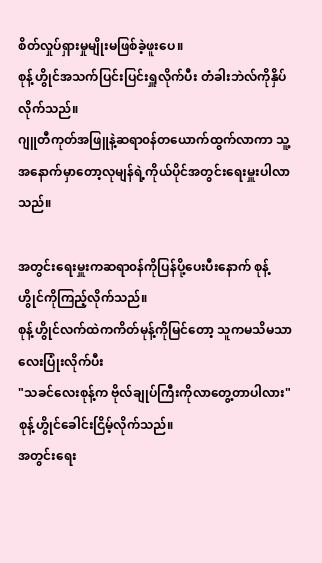စိတ်လှုပ်ရှားမှုမျိုးမဖြစ်ခဲ့ဖူးပေ။
စုန့်ဟွိုင်အသက်ပြင်းပြင်းရှူလိုက်ပီး တံခါးဘဲလ်ကိုနှိပ်လိုက်သည်။
ဂျူတီကုတ်အဖြူနဲ့ဆရာ၀န်တယောက်ထွက်လာကာ သူ့အနောက်မှာတော့လုမျန်ရဲ့ကိုယ်ပိုင်အတွင်းရေးမှူးပါလာသည်။

အတွင်းရေးမှူးကဆရာ၀န်ကိုပြန်ပို့ပေးပီးနောက် စုန့်ဟွိုင်ကိုကြည့်လိုက်သည်။
စုန့်ဟွိုင်လက်ထဲကကိတ်မုန့်ကိုမြင်တော့ သူကမသိမသာလေးပြုံးလိုက်ပီး
"သခင်လေးစုန့်က ဗိုလ်ချုပ်ကြီးကိုလာတွေ့တာပါလား"
စုန့်ဟွိုင်ခေါင်းငြိမ့်လိုက်သည်။
အတွင်းရေး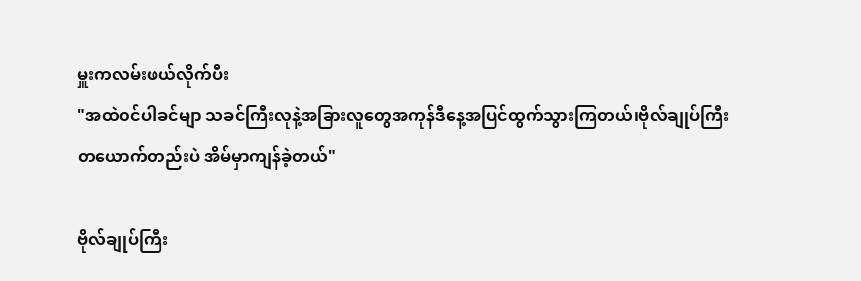မှူးကလမ်းဖယ်လိုက်ပီး
"အထဲ၀င်ပါခင်မျာ သခင်ကြီးလုနဲ့အခြားလူတွေအကုန်ဒီနေ့အပြင်ထွက်သွားကြတယ်၊ဗိုလ်ချုပ်ကြီးတယောက်တည်းပဲ အိမ်မှာကျန်ခဲ့တယ်"

ဗိုလ်ချုပ်ကြီး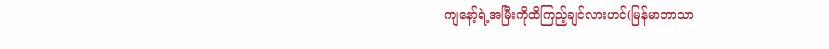ကျနော့်ရဲ့အမြီးကိုထိကြည့်ချင်လားဟင်(မြန်မာဘာသာ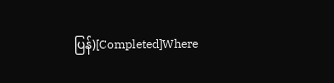ပြန်)[Completed]Where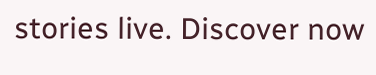stories live. Discover now